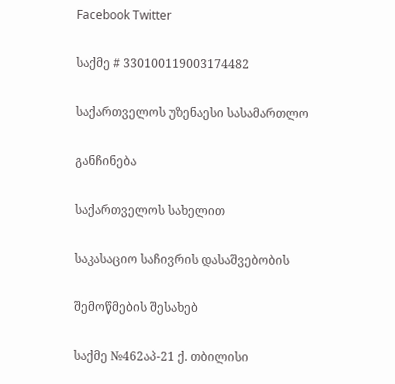Facebook Twitter

საქმე # 330100119003174482

საქართველოს უზენაესი სასამართლო

განჩინება

საქართველოს სახელით

საკასაციო საჩივრის დასაშვებობის

შემოწმების შესახებ

საქმე №462აპ-21 ქ. თბილისი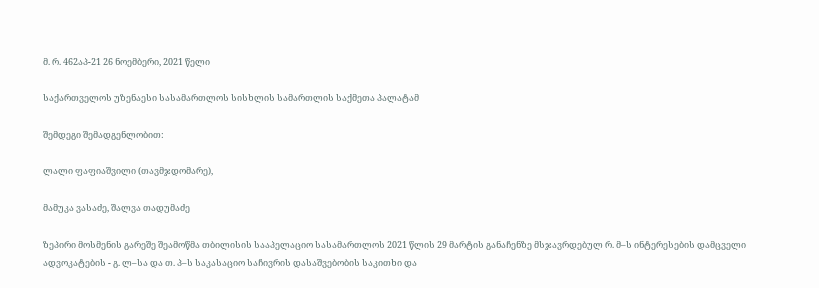მ. რ. 462აპ-21 26 ნოემბერი, 2021 წელი

საქართველოს უზენაესი სასამართლოს სისხლის სამართლის საქმეთა პალატამ

შემდეგი შემადგენლობით:

ლალი ფაფიაშვილი (თავმჯდომარე),

მამუკა ვასაძე, შალვა თადუმაძე

ზეპირი მოსმენის გარეშე შეამოწმა თბილისის სააპელაციო სასამართლოს 2021 წლის 29 მარტის განაჩენზე მსჯავრდებულ რ. მ–ს ინტერესების დამცველი ადვოკატების - გ. ლ–სა და თ. პ–ს საკასაციო საჩივრის დასაშვებობის საკითხი და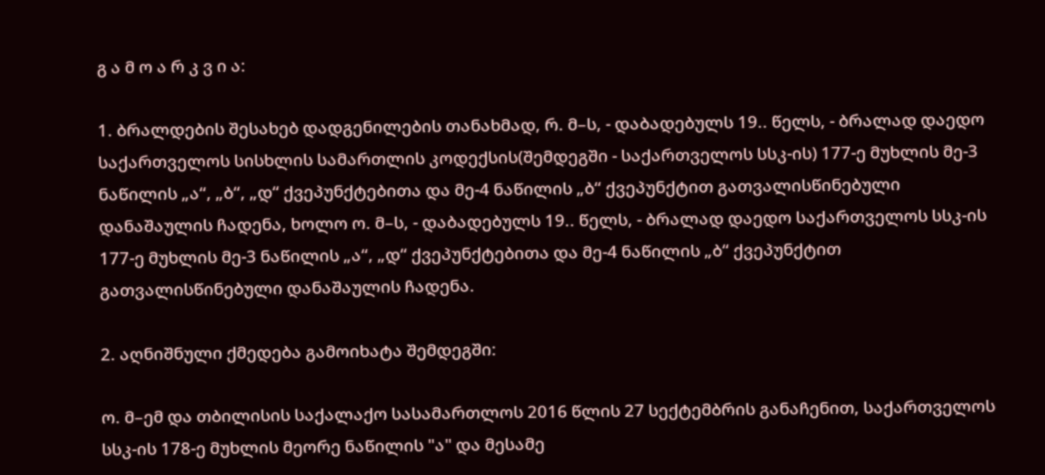გ ა მ ო ა რ კ ვ ი ა:

1. ბრალდების შესახებ დადგენილების თანახმად, რ. მ–ს, - დაბადებულს 19.. წელს, - ბრალად დაედო საქართველოს სისხლის სამართლის კოდექსის(შემდეგში - საქართველოს სსკ-ის) 177-ე მუხლის მე-3 ნაწილის „ა“, „ბ“, „დ“ ქვეპუნქტებითა და მე-4 ნაწილის „ბ“ ქვეპუნქტით გათვალისწინებული დანაშაულის ჩადენა, ხოლო ო. მ–ს, - დაბადებულს 19.. წელს, - ბრალად დაედო საქართველოს სსკ-ის 177-ე მუხლის მე-3 ნაწილის „ა“, „დ“ ქვეპუნქტებითა და მე-4 ნაწილის „ბ“ ქვეპუნქტით გათვალისწინებული დანაშაულის ჩადენა.

2. აღნიშნული ქმედება გამოიხატა შემდეგში:

ო. მ–ემ და თბილისის საქალაქო სასამართლოს 2016 წლის 27 სექტემბრის განაჩენით, საქართველოს სსკ-ის 178-ე მუხლის მეორე ნაწილის "ა" და მესამე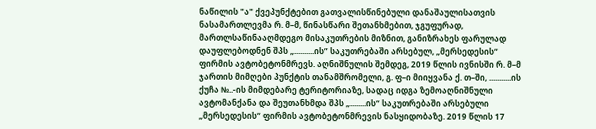ნაწილის "ა" ქვეპუნქტებით გათვალისწინებული დანაშაულისათვის ნასამართლევმა რ. მ–მ, წინასწარი შეთანხმებით, ჯგუფურად, მართლსაწინააღმდეგო მისაკუთრების მიზნით, განიზრახეს ფარულად დაუფლებოდნენ შპს „..........ის” საკუთრებაში არსებულ, „მერსედესის“ ფირმის ავტობეტონმრევს. აღნიშნულის შემდეგ, 2019 წლის ივნისში რ. მ–მ ჯართის მიმღები პუნქტის თანამშრომელი, გ. ფ–ი მიიყვანა ქ. თ–ში, ...........ის ქუჩა №..-ის მიმდებარე ტერიტორიაზე, სადაც იდგა ზემოაღნიშნული ავტომანქანა და შეუთანხმდა შპს „........ის“ საკუთრებაში არსებული „მერსედესის“ ფირმის ავტობეტონმრევის ნასყიდობაზე. 2019 წლის 17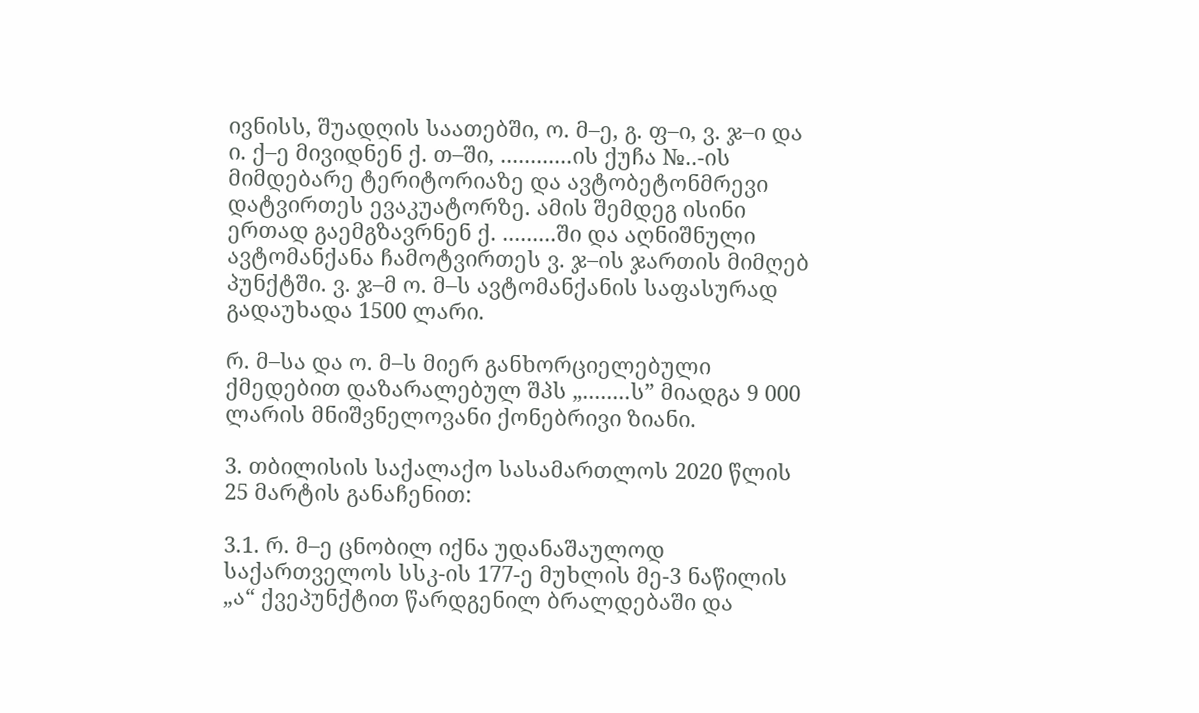ივნისს, შუადღის საათებში, ო. მ–ე, გ. ფ–ი, ვ. ჯ–ი და ი. ქ–ე მივიდნენ ქ. თ–ში, ............ის ქუჩა №..-ის მიმდებარე ტერიტორიაზე და ავტობეტონმრევი დატვირთეს ევაკუატორზე. ამის შემდეგ ისინი ერთად გაემგზავრნენ ქ. .........ში და აღნიშნული ავტომანქანა ჩამოტვირთეს ვ. ჯ–ის ჯართის მიმღებ პუნქტში. ვ. ჯ–მ ო. მ–ს ავტომანქანის საფასურად გადაუხადა 1500 ლარი.

რ. მ–სა და ო. მ–ს მიერ განხორციელებული ქმედებით დაზარალებულ შპს „........ს” მიადგა 9 000 ლარის მნიშვნელოვანი ქონებრივი ზიანი.

3. თბილისის საქალაქო სასამართლოს 2020 წლის 25 მარტის განაჩენით:

3.1. რ. მ–ე ცნობილ იქნა უდანაშაულოდ საქართველოს სსკ-ის 177-ე მუხლის მე-3 ნაწილის „ა“ ქვეპუნქტით წარდგენილ ბრალდებაში და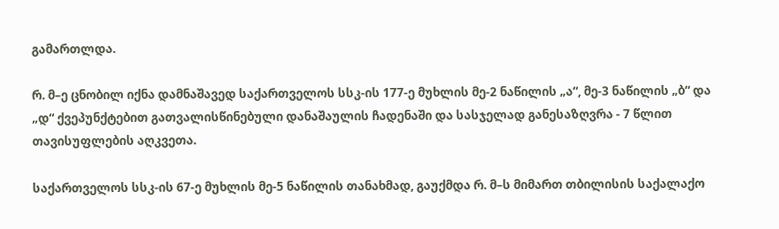გამართლდა.

რ. მ–ე ცნობილ იქნა დამნაშავედ საქართველოს სსკ-ის 177-ე მუხლის მე-2 ნაწილის „ა“, მე-3 ნაწილის „ბ“ და „დ“ ქვეპუნქტებით გათვალისწინებული დანაშაულის ჩადენაში და სასჯელად განესაზღვრა - 7 წლით თავისუფლების აღკვეთა.

საქართველოს სსკ-ის 67-ე მუხლის მე-5 ნაწილის თანახმად, გაუქმდა რ. მ–ს მიმართ თბილისის საქალაქო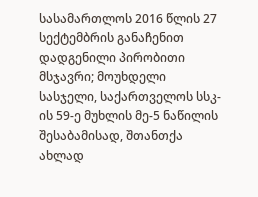სასამართლოს 2016 წლის 27 სექტემბრის განაჩენით დადგენილი პირობითი მსჯავრი; მოუხდელი სასჯელი, საქართველოს სსკ-ის 59-ე მუხლის მე-5 ნაწილის შესაბამისად, შთანთქა ახლად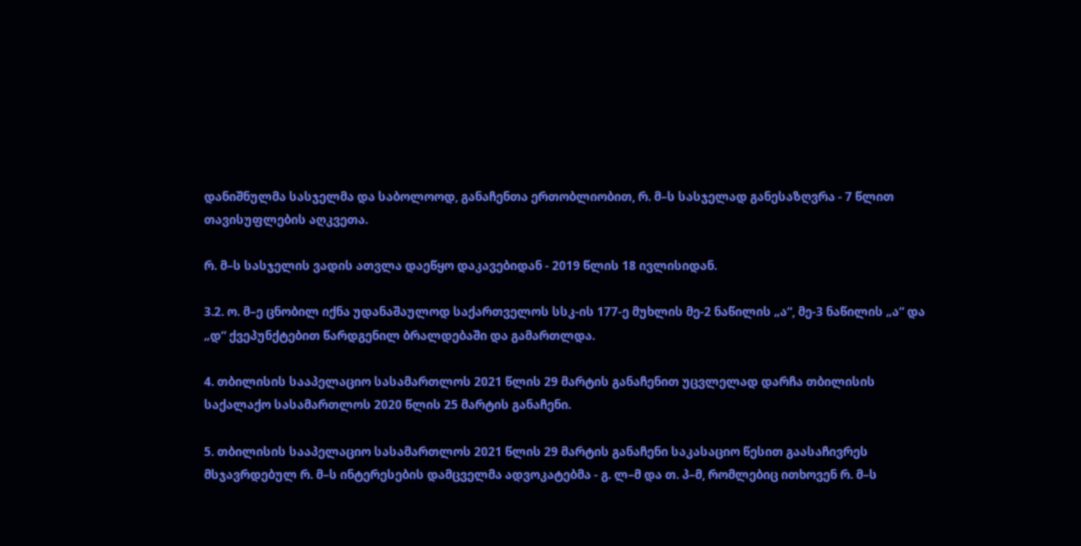დანიშნულმა სასჯელმა და საბოლოოდ, განაჩენთა ერთობლიობით, რ. მ–ს სასჯელად განესაზღვრა - 7 წლით თავისუფლების აღკვეთა.

რ. მ–ს სასჯელის ვადის ათვლა დაეწყო დაკავებიდან - 2019 წლის 18 ივლისიდან.

3.2. ო. მ–ე ცნობილ იქნა უდანაშაულოდ საქართველოს სსკ-ის 177-ე მუხლის მე-2 ნაწილის „ა“, მე-3 ნაწილის „ა“ და „დ“ ქვეპუნქტებით წარდგენილ ბრალდებაში და გამართლდა.

4. თბილისის სააპელაციო სასამართლოს 2021 წლის 29 მარტის განაჩენით უცვლელად დარჩა თბილისის საქალაქო სასამართლოს 2020 წლის 25 მარტის განაჩენი.

5. თბილისის სააპელაციო სასამართლოს 2021 წლის 29 მარტის განაჩენი საკასაციო წესით გაასაჩივრეს მსჯავრდებულ რ. მ–ს ინტერესების დამცველმა ადვოკატებმა - გ. ლ–მ და თ. პ–მ, რომლებიც ითხოვენ რ. მ–ს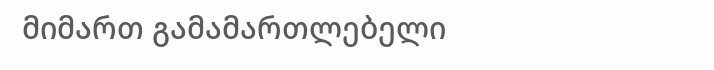მიმართ გამამართლებელი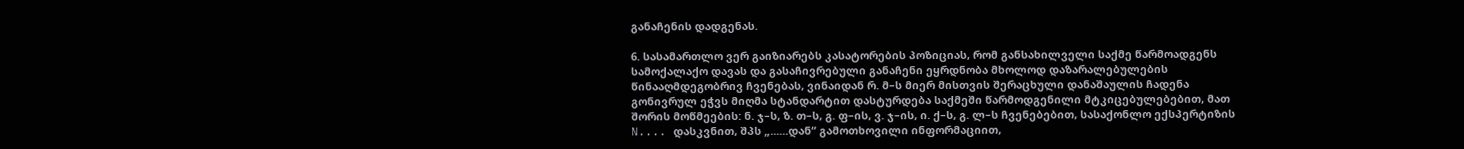განაჩენის დადგენას.

6. სასამართლო ვერ გაიზიარებს კასატორების პოზიციას, რომ განსახილველი საქმე წარმოადგენს სამოქალაქო დავას და გასაჩივრებული განაჩენი ეყრდნობა მხოლოდ დაზარალებულების წინააღმდეგობრივ ჩვენებას, ვინაიდან რ. მ–ს მიერ მისთვის შერაცხული დანაშაულის ჩადენა გონივრულ ეჭვს მიღმა სტანდარტით დასტურდება საქმეში წარმოდგენილი მტკიცებულებებით, მათ შორის მოწმეების: ნ. ჯ–ს, ზ. თ–ს, გ. ფ–ის, ვ. ჯ–ის, ი. ქ–ს, გ. ლ–ს ჩვენებებით, სასაქონლო ექსპერტიზის N.... დასკვნით, შპს „......დან“ გამოთხოვილი ინფორმაციით,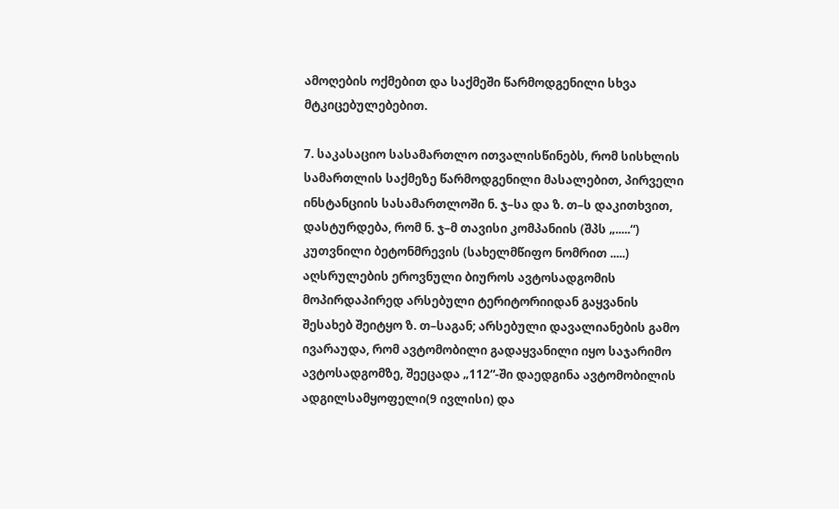ამოღების ოქმებით და საქმეში წარმოდგენილი სხვა მტკიცებულებებით.

7. საკასაციო სასამართლო ითვალისწინებს, რომ სისხლის სამართლის საქმეზე წარმოდგენილი მასალებით, პირველი ინსტანციის სასამართლოში ნ. ჯ–სა და ზ. თ–ს დაკითხვით, დასტურდება, რომ ნ. ჯ–მ თავისი კომპანიის (შპს „.....“) კუთვნილი ბეტონმრევის (სახელმწიფო ნომრით .....) აღსრულების ეროვნული ბიუროს ავტოსადგომის მოპირდაპირედ არსებული ტერიტორიიდან გაყვანის შესახებ შეიტყო ზ. თ–საგან; არსებული დავალიანების გამო ივარაუდა, რომ ავტომობილი გადაყვანილი იყო საჯარიმო ავტოსადგომზე, შეეცადა „112“-ში დაედგინა ავტომობილის ადგილსამყოფელი(9 ივლისი) და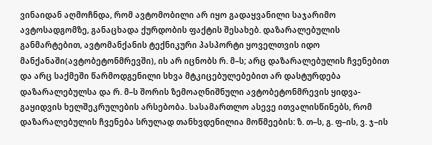ვინაიდან აღმოჩნდა, რომ ავტომობილი არ იყო გადაყვანილი საჯარიმო ავტოსადგომზე, განაცხადა ქურდობის ფაქტის შესახებ. დაზარალებულის განმარტებით, ავტომანქანის ტექნიკური პასპორტი ყოველთვის იდო მანქანაში(ავტობეტონმრევში), ის არ იცნობს რ. მ–ს; არც დაზარალებულის ჩვენებით და არც საქმეში წარმოდგენილი სხვა მტკიცებულებებით არ დასტურდება დაზარალებულსა და რ. მ–ს შორის ზემოაღნიშნული ავტობეტონმრევის ყიდვა-გაყიდვის ხელშეკრულების არსებობა. სასამართლო ასევე ითვალისწინებს, რომ დაზარალებულის ჩვენება სრულად თანხვდენილია მოწმეების: ზ. თ–ს, გ. ფ–ის, ვ. ჯ–ის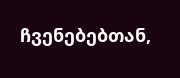ჩვენებებთან,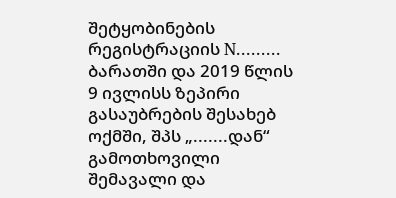შეტყობინების რეგისტრაციის N......... ბარათში და 2019 წლის 9 ივლისს ზეპირი გასაუბრების შესახებ ოქმში, შპს „.......დან“ გამოთხოვილი შემავალი და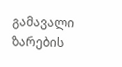გამავალი ზარების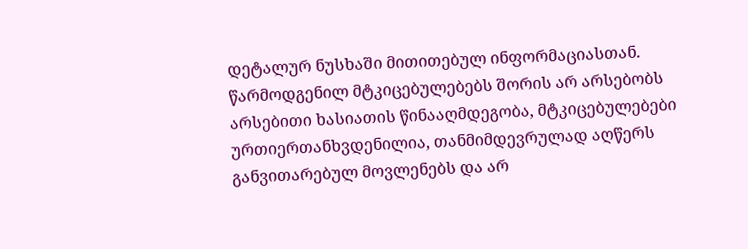დეტალურ ნუსხაში მითითებულ ინფორმაციასთან. წარმოდგენილ მტკიცებულებებს შორის არ არსებობს არსებითი ხასიათის წინააღმდეგობა, მტკიცებულებები ურთიერთანხვდენილია, თანმიმდევრულად აღწერს განვითარებულ მოვლენებს და არ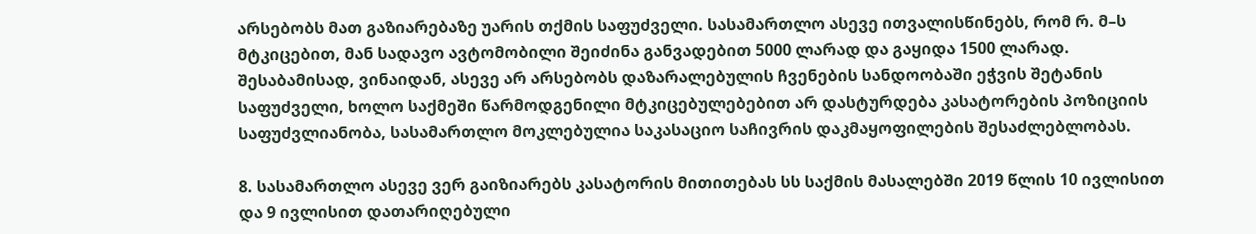არსებობს მათ გაზიარებაზე უარის თქმის საფუძველი. სასამართლო ასევე ითვალისწინებს, რომ რ. მ–ს მტკიცებით, მან სადავო ავტომობილი შეიძინა განვადებით 5000 ლარად და გაყიდა 1500 ლარად. შესაბამისად, ვინაიდან, ასევე არ არსებობს დაზარალებულის ჩვენების სანდოობაში ეჭვის შეტანის საფუძველი, ხოლო საქმეში წარმოდგენილი მტკიცებულებებით არ დასტურდება კასატორების პოზიციის საფუძვლიანობა, სასამართლო მოკლებულია საკასაციო საჩივრის დაკმაყოფილების შესაძლებლობას.

8. სასამართლო ასევე ვერ გაიზიარებს კასატორის მითითებას სს საქმის მასალებში 2019 წლის 10 ივლისით და 9 ივლისით დათარიღებული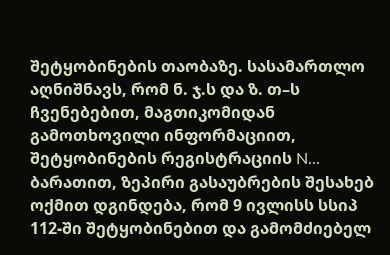შეტყობინების თაობაზე. სასამართლო აღნიშნავს, რომ ნ. ჯ.ს და ზ. თ–ს ჩვენებებით, მაგთიკომიდან გამოთხოვილი ინფორმაციით, შეტყობინების რეგისტრაციის N... ბარათით, ზეპირი გასაუბრების შესახებ ოქმით დგინდება, რომ 9 ივლისს სსიპ 112-ში შეტყობინებით და გამომძიებელ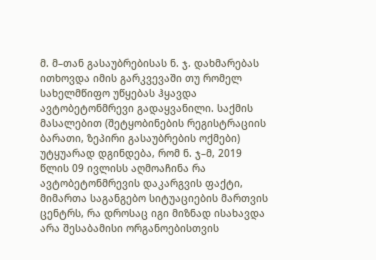მ. მ–თან გასაუბრებისას ნ. ჯ. დახმარებას ითხოვდა იმის გარკვევაში თუ რომელ სახელმწიფო უწყებას ჰყავდა ავტობეტონმრევი გადაყვანილი. საქმის მასალებით (შეტყობინების რეგისტრაციის ბარათი, ზეპირი გასაუბრების ოქმები) უტყუარად დგინდება, რომ ნ. ჯ–მ, 2019 წლის 09 ივლისს აღმოაჩინა რა ავტობეტონმრევის დაკარგვის ფაქტი, მიმართა საგანგებო სიტუაციების მართვის ცენტრს, რა დროსაც იგი მიზნად ისახავდა არა შესაბამისი ორგანოებისთვის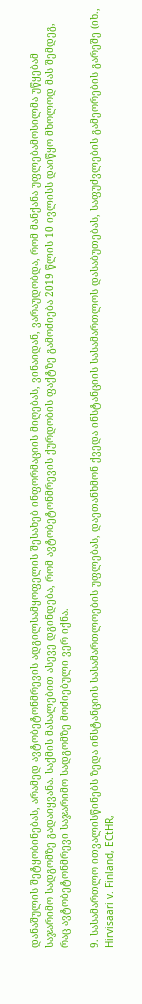დანაშულის შეტყობინებას, არამედ ავტობეტონმრევის ადგილსამყოფელის შესახებ ინფორმაციის მიღებას, ვინაიდან, ვარაუდობდა, რომ მანქანა უფლებამოსილმა უწყებამ საჯარიმო სადგომზე გადაიყვანა. საქმის მასალებით ასევე დგინდება, რომ ავტობეტონმრევის ქურდობის ფაქტზე გამოძიება 2019 წლის 10 ივლისს დაიწყო მხოლოდ მას შემდეგ, რაც ავტობეტონმრევი საჯარიმო სადგომზე მოძიებული ვერ იქნა.

9. სასამართლო ითვალისწინებს ზედა ინსტანციის სასამართლოების უფლებას, დაეთანხმონ ქვედა ინსტანციის სასამართლოს დასაბუთებას, საფუძვლების გამეორების გარეშე (იხ., Hirvisaari v. Finland, ECtHR,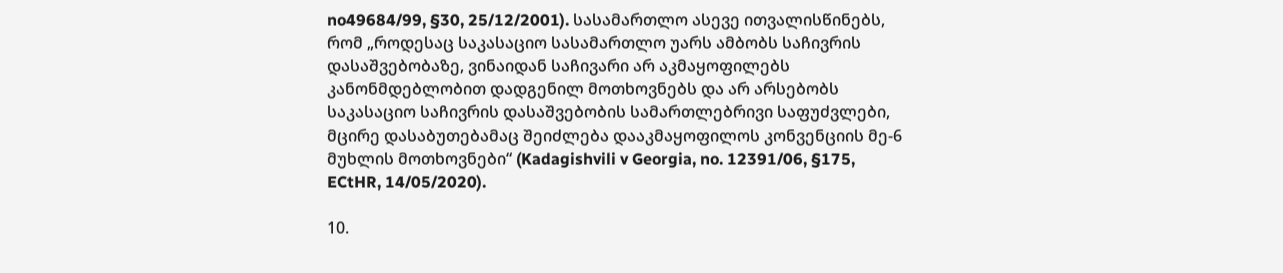no49684/99, §30, 25/12/2001). სასამართლო ასევე ითვალისწინებს, რომ „როდესაც საკასაციო სასამართლო უარს ამბობს საჩივრის დასაშვებობაზე, ვინაიდან საჩივარი არ აკმაყოფილებს კანონმდებლობით დადგენილ მოთხოვნებს და არ არსებობს საკასაციო საჩივრის დასაშვებობის სამართლებრივი საფუძვლები, მცირე დასაბუთებამაც შეიძლება დააკმაყოფილოს კონვენციის მე-6 მუხლის მოთხოვნები“ (Kadagishvili v Georgia, no. 12391/06, §175, ECtHR, 14/05/2020).

10.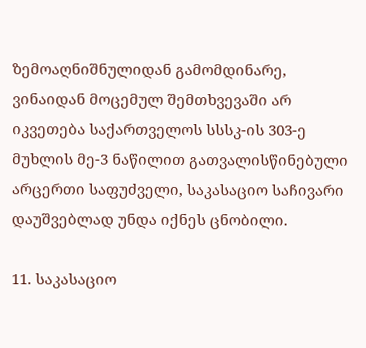ზემოაღნიშნულიდან გამომდინარე, ვინაიდან მოცემულ შემთხვევაში არ იკვეთება საქართველოს სსსკ-ის 303-ე მუხლის მე-3 ნაწილით გათვალისწინებული არცერთი საფუძველი, საკასაციო საჩივარი დაუშვებლად უნდა იქნეს ცნობილი.

11. საკასაციო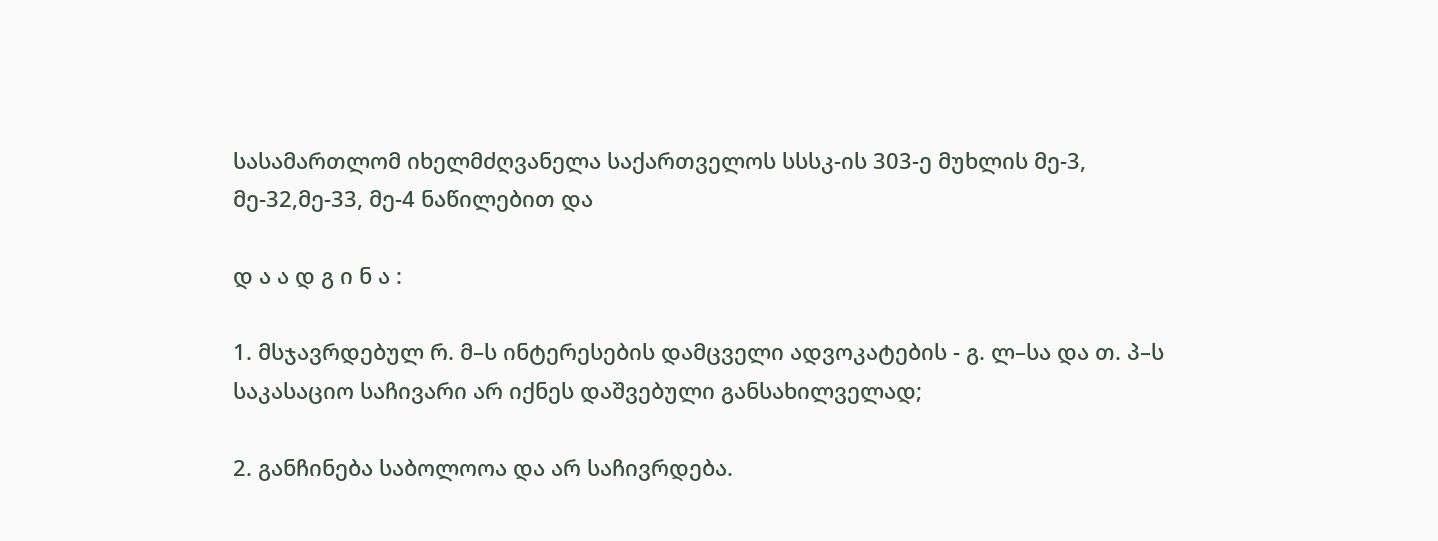სასამართლომ იხელმძღვანელა საქართველოს სსსკ-ის 303-ე მუხლის მე-3, მე-32,მე-33, მე-4 ნაწილებით და

დ ა ა დ გ ი ნ ა :

1. მსჯავრდებულ რ. მ–ს ინტერესების დამცველი ადვოკატების - გ. ლ–სა და თ. პ–ს საკასაციო საჩივარი არ იქნეს დაშვებული განსახილველად;

2. განჩინება საბოლოოა და არ საჩივრდება.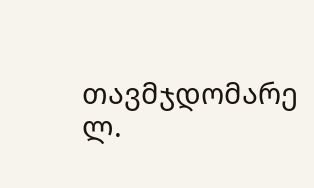თავმჯდომარე ლ.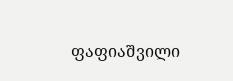ფაფიაშვილი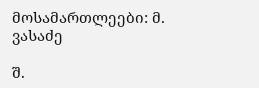მოსამართლეები: მ. ვასაძე

შ.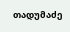თადუმაძე